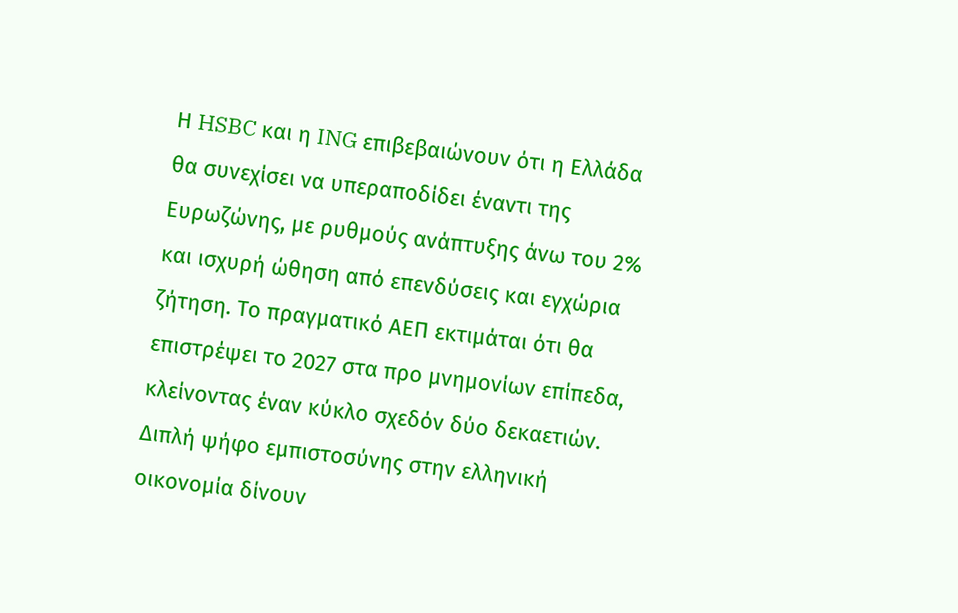Η HSBC και η ING επιβεβαιώνουν ότι η Ελλάδα θα συνεχίσει να υπεραποδίδει έναντι της Ευρωζώνης, με ρυθμούς ανάπτυξης άνω του 2% και ισχυρή ώθηση από επενδύσεις και εγχώρια ζήτηση. Το πραγματικό ΑΕΠ εκτιμάται ότι θα επιστρέψει το 2027 στα προ μνημονίων επίπεδα, κλείνοντας έναν κύκλο σχεδόν δύο δεκαετιών.
Διπλή ψήφο εμπιστοσύνης στην ελληνική οικονομία δίνουν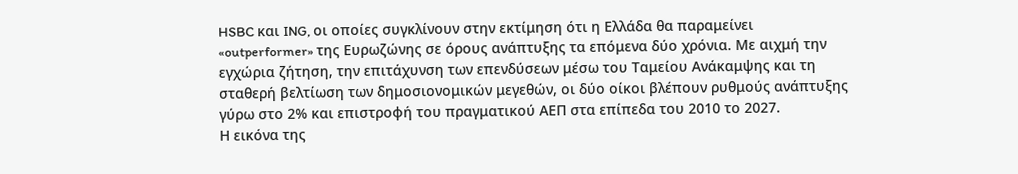HSBC και ING, οι οποίες συγκλίνουν στην εκτίμηση ότι η Ελλάδα θα παραμείνει «outperformer» της Ευρωζώνης σε όρους ανάπτυξης τα επόμενα δύο χρόνια. Με αιχμή την εγχώρια ζήτηση, την επιτάχυνση των επενδύσεων μέσω του Ταμείου Ανάκαμψης και τη σταθερή βελτίωση των δημοσιονομικών μεγεθών, οι δύο οίκοι βλέπουν ρυθμούς ανάπτυξης γύρω στο 2% και επιστροφή του πραγματικού ΑΕΠ στα επίπεδα του 2010 το 2027.
Η εικόνα της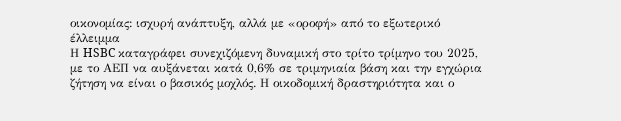οικονομίας: ισχυρή ανάπτυξη, αλλά με «οροφή» από το εξωτερικό έλλειμμα
Η HSBC καταγράφει συνεχιζόμενη δυναμική στο τρίτο τρίμηνο του 2025, με το ΑΕΠ να αυξάνεται κατά 0,6% σε τριμηνιαία βάση και την εγχώρια ζήτηση να είναι ο βασικός μοχλός. Η οικοδομική δραστηριότητα και ο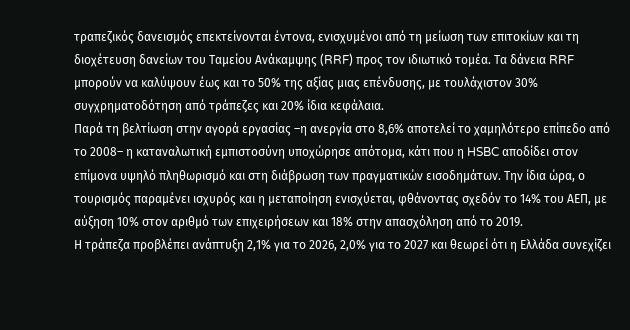τραπεζικός δανεισμός επεκτείνονται έντονα, ενισχυμένοι από τη μείωση των επιτοκίων και τη διοχέτευση δανείων του Ταμείου Ανάκαμψης (RRF) προς τον ιδιωτικό τομέα. Τα δάνεια RRF μπορούν να καλύψουν έως και το 50% της αξίας μιας επένδυσης, με τουλάχιστον 30% συγχρηματοδότηση από τράπεζες και 20% ίδια κεφάλαια.
Παρά τη βελτίωση στην αγορά εργασίας –η ανεργία στο 8,6% αποτελεί το χαμηλότερο επίπεδο από το 2008– η καταναλωτική εμπιστοσύνη υποχώρησε απότομα, κάτι που η HSBC αποδίδει στον επίμονα υψηλό πληθωρισμό και στη διάβρωση των πραγματικών εισοδημάτων. Την ίδια ώρα, ο τουρισμός παραμένει ισχυρός και η μεταποίηση ενισχύεται, φθάνοντας σχεδόν το 14% του ΑΕΠ, με αύξηση 10% στον αριθμό των επιχειρήσεων και 18% στην απασχόληση από το 2019.
Η τράπεζα προβλέπει ανάπτυξη 2,1% για το 2026, 2,0% για το 2027 και θεωρεί ότι η Ελλάδα συνεχίζει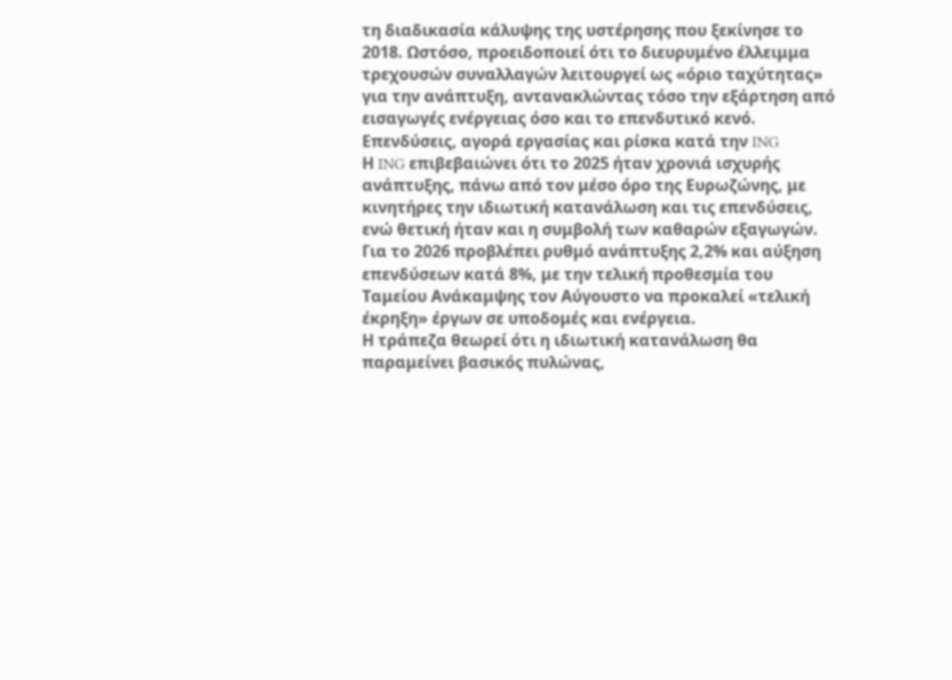τη διαδικασία κάλυψης της υστέρησης που ξεκίνησε το 2018. Ωστόσο, προειδοποιεί ότι το διευρυμένο έλλειμμα τρεχουσών συναλλαγών λειτουργεί ως «όριο ταχύτητας» για την ανάπτυξη, αντανακλώντας τόσο την εξάρτηση από εισαγωγές ενέργειας όσο και το επενδυτικό κενό.
Επενδύσεις, αγορά εργασίας και ρίσκα κατά την ING
Η ING επιβεβαιώνει ότι το 2025 ήταν χρονιά ισχυρής ανάπτυξης, πάνω από τον μέσο όρο της Ευρωζώνης, με κινητήρες την ιδιωτική κατανάλωση και τις επενδύσεις, ενώ θετική ήταν και η συμβολή των καθαρών εξαγωγών. Για το 2026 προβλέπει ρυθμό ανάπτυξης 2,2% και αύξηση επενδύσεων κατά 8%, με την τελική προθεσμία του Ταμείου Ανάκαμψης τον Αύγουστο να προκαλεί «τελική έκρηξη» έργων σε υποδομές και ενέργεια.
Η τράπεζα θεωρεί ότι η ιδιωτική κατανάλωση θα παραμείνει βασικός πυλώνας,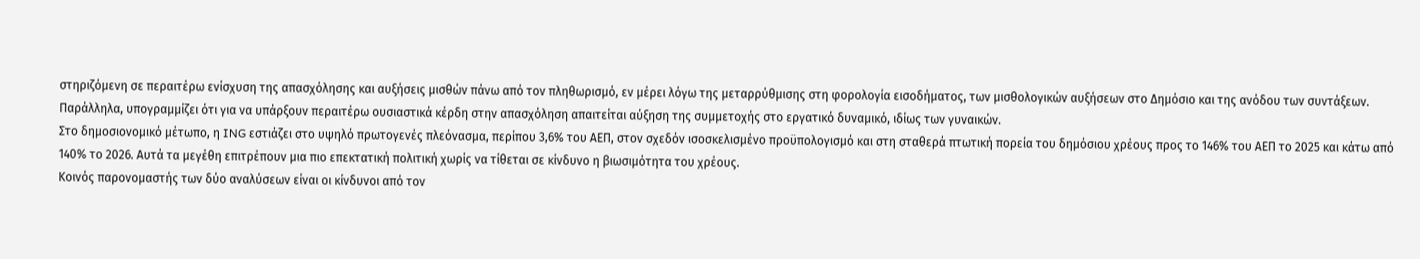στηριζόμενη σε περαιτέρω ενίσχυση της απασχόλησης και αυξήσεις μισθών πάνω από τον πληθωρισμό, εν μέρει λόγω της μεταρρύθμισης στη φορολογία εισοδήματος, των μισθολογικών αυξήσεων στο Δημόσιο και της ανόδου των συντάξεων. Παράλληλα, υπογραμμίζει ότι για να υπάρξουν περαιτέρω ουσιαστικά κέρδη στην απασχόληση απαιτείται αύξηση της συμμετοχής στο εργατικό δυναμικό, ιδίως των γυναικών.
Στο δημοσιονομικό μέτωπο, η ING εστιάζει στο υψηλό πρωτογενές πλεόνασμα, περίπου 3,6% του ΑΕΠ, στον σχεδόν ισοσκελισμένο προϋπολογισμό και στη σταθερά πτωτική πορεία του δημόσιου χρέους προς το 146% του ΑΕΠ το 2025 και κάτω από 140% το 2026. Αυτά τα μεγέθη επιτρέπουν μια πιο επεκτατική πολιτική χωρίς να τίθεται σε κίνδυνο η βιωσιμότητα του χρέους.
Κοινός παρονομαστής των δύο αναλύσεων είναι οι κίνδυνοι από τον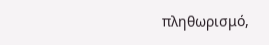πληθωρισμό,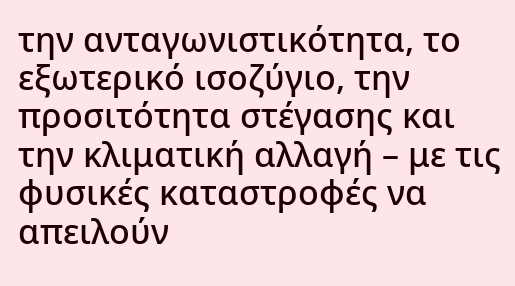την ανταγωνιστικότητα, το εξωτερικό ισοζύγιο, την προσιτότητα στέγασης και την κλιματική αλλαγή – με τις φυσικές καταστροφές να απειλούν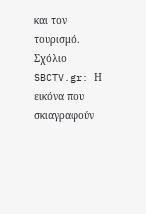και τον τουρισμό.
Σχόλιο SBCTV.gr: Η εικόνα που σκιαγραφούν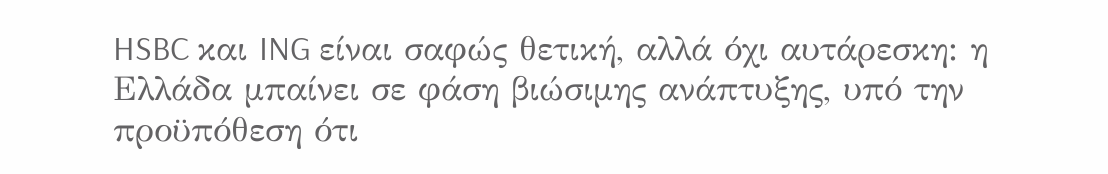HSBC και ING είναι σαφώς θετική, αλλά όχι αυτάρεσκη: η Ελλάδα μπαίνει σε φάση βιώσιμης ανάπτυξης, υπό την προϋπόθεση ότι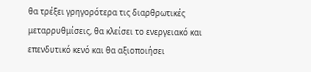θα τρέξει γρηγορότερα τις διαρθρωτικές μεταρρυθμίσεις, θα κλείσει το ενεργειακό και επενδυτικό κενό και θα αξιοποιήσει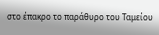στο έπακρο το παράθυρο του Ταμείου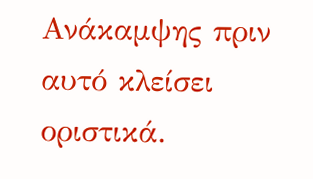Ανάκαμψης πριν αυτό κλείσει οριστικά.